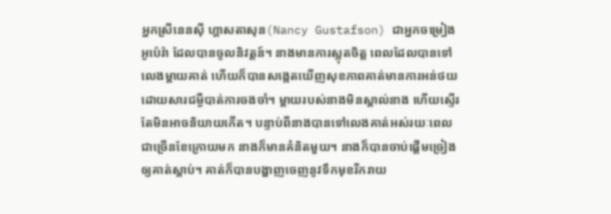អ្នកស្រីនេនស៊ី ហ្គាសតាសុន(Nancy Gustafson) ជាអ្នកចម្រៀងអូប៉េរ៉ា ដែលបានចូលនិវត្តន៍។ នាងមានការស្លុតចិត្ត ពេលដែលបានទៅលេងម្តាយគាត់ ហើយក៏បានសង្កេតឃើញសុខភាពគាត់មានការអន់ថយ ដោយសារជម្ងឺបាត់ការចងចាំ។ ម្តាយរបស់នាងមិនស្គាល់នាង ហើយស្ទើរតែមិនអាចនិយាយកើត។ បន្ទាប់ពីនាងបានទៅលេងគាត់អស់រយៈពេលជាច្រើនខែក្រោយមក នាងក៏មានគំនិតមួយ។ នាងក៏បានចាប់ផ្តើមច្រៀងឲ្យគាត់ស្តាប់។ គាត់ក៏បានបង្ហាញចេញនូវទឹកមុខរីករាយ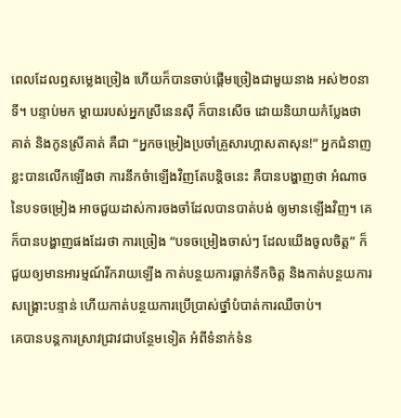ពេលដែលឮសម្លេងច្រៀង ហើយក៏បានចាប់ផ្តើមច្រៀងជាមួយនាង អស់២០នាទី។ បន្ទាប់មក ម្តាយរបស់អ្នកស្រីនេនស៊ី ក៏បានសើច ដោយនិយាយកំប្លែងថា គាត់ និងកូនស្រីគាត់ គឺជា “អ្នកចម្រៀងប្រចាំគ្រួសារហ្គាសតាសុន!” អ្នកជំនាញខ្លះបានលើកឡើងថា ការនឹកចំាឡើងវិញតែបន្តិចនេះ គឺបានបង្ហាញថា អំណាចនៃបទចម្រៀង អាចជួយដាស់ការចងចាំដែលបានបាត់បង់ ឲ្យមានឡើងវិញ។ គេក៏បានបង្ហាញផងដែរថា ការច្រៀង “បទចម្រៀងចាស់ៗ ដែលយើងចូលចិត្ត” ក៏ជួយឲ្យមានអារម្មណ៍រីករាយឡើង កាត់បន្ថយការធ្លាក់ទឹកចិត្ត និងកាត់បន្ថយការសង្រ្គោះបន្ទាន់ ហើយកាត់បន្ថយការប្រើប្រាស់ថ្នាំបំបាត់ការឈឺចាប់។
គេបានបន្តការស្រាវជ្រាវជាបន្ថែមទៀត អំពីទំនាក់ទំន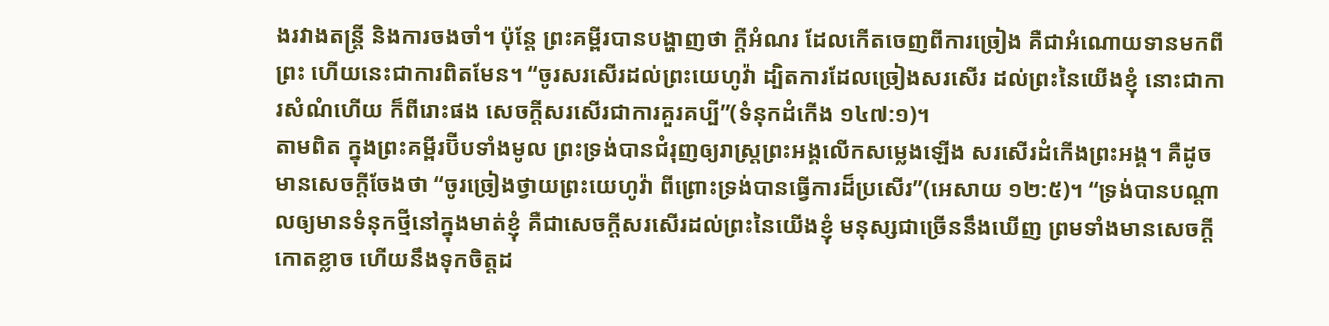ងរវាងតន្រ្តី និងការចងចាំ។ ប៉ុន្តែ ព្រះគម្ពីរបានបង្ហាញថា ក្តីអំណរ ដែលកើតចេញពីការច្រៀង គឺជាអំណោយទានមកពីព្រះ ហើយនេះជាការពិតមែន។ “ចូរសរសើរដល់ព្រះយេហូវ៉ា ដ្បិតការដែលច្រៀងសរសើរ ដល់ព្រះនៃយើងខ្ញុំ នោះជាការសំណំហើយ ក៏ពីរោះផង សេចក្តីសរសើរជាការគួរគប្បី”(ទំនុកដំកើង ១៤៧:១)។
តាមពិត ក្នុងព្រះគម្ពីរប៊ីបទាំងមូល ព្រះទ្រង់បានជំរុញឲ្យរាស្រ្តព្រះអង្គលើកសម្លេងឡើង សរសើរដំកើងព្រះអង្គ។ គឺដូចមានសេចក្តីចែងថា “ចូរច្រៀងថ្វាយព្រះយេហូវ៉ា ពីព្រោះទ្រង់បានធ្វើការដ៏ប្រសើរ”(អេសាយ ១២:៥)។ “ទ្រង់បានបណ្តាលឲ្យមានទំនុកថ្មីនៅក្នុងមាត់ខ្ញុំ គឺជាសេចក្តីសរសើរដល់ព្រះនៃយើងខ្ញុំ មនុស្សជាច្រើននឹងឃើញ ព្រមទាំងមានសេចក្តីកោតខ្លាច ហើយនឹងទុកចិត្តដ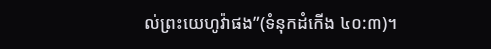ល់ព្រះយេហូវ៉ាផង”(ទំនុកដំកើង ៤០:៣)។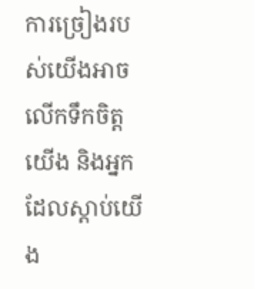ការច្រៀងរបស់យើងអាចលើកទឹកចិត្តយើង និងអ្នកដែលស្តាប់យើង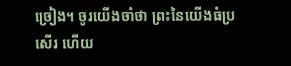ច្រៀង។ ចូរយើងចាំថា ព្រះនៃយើងធំប្រសើរ ហើយ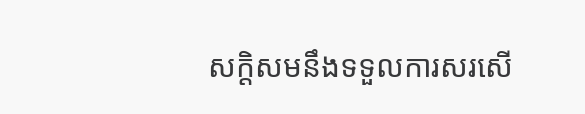សក្តិសមនឹងទទួលការសរសើ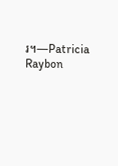រ។—Patricia Raybon